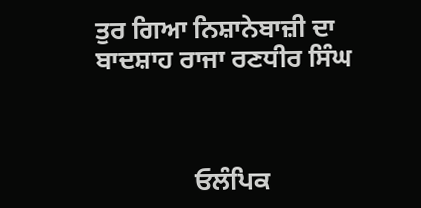ਤੁਰ ਗਿਆ ਨਿਸ਼ਾਨੇਬਾਜ਼ੀ ਦਾ ਬਾਦਸ਼ਾਹ ਰਾਜਾ ਰਣਧੀਰ ਸਿੰਘ



               ਓਲੰਪਿਕ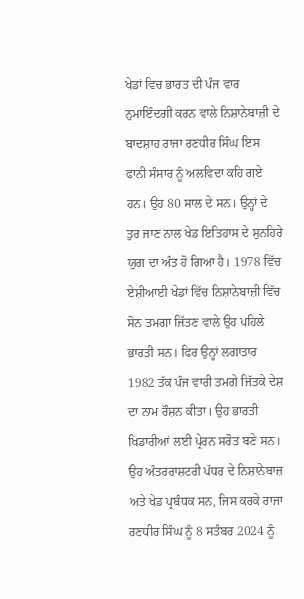ਖੇਡਾਂ ਵਿਚ ਭਾਰਤ ਦੀ ਪੰਜ ਵਾਰ ਨੁਮਾਇੰਦਗੀ ਕਰਨ ਵਾਲੇ ਨਿਸ਼ਾਨੇਬਾਜ਼ੀ ਦੇ ਬਾਦਸ਼ਾਹ ਰਾਜਾ ਰਣਧੀਰ ਸਿੰਘ ਇਸ ਫਾਨੀ ਸੰਸਾਰ ਨੂੰ ਅਲਵਿਦਾ ਕਹਿ ਗਏ ਹਨ। ਉਹ 80 ਸਾਲ ਦੇ ਸਨ। ਉਨ੍ਹਾਂ ਦੇ ਤੁਰ ਜਾਣ ਨਾਲ ਖੇਡ ਇਤਿਹਾਸ ਦੇ ਸੁਨਹਿਰੇ ਯੁਗ ਦਾ ਅੰਤ ਹੋ ਗਿਆ ਹੈ। 1978 ਵਿੱਚ ਏਸ਼ੀਆਈ ਖੇਡਾਂ ਵਿੱਚ ਨਿਸ਼ਾਨੇਬਾਜ਼ੀ ਵਿੱਚ ਸੋਨ ਤਮਗਾ ਜਿੱਤਣ ਵਾਲੇ ਉਹ ਪਹਿਲੇ ਭਾਰਤੀ ਸਨ। ਫਿਰ ਉਨ੍ਹਾਂ ਲਗਾਤਾਰ 1982 ਤੱਕ ਪੰਜ ਵਾਰੀ ਤਮਗੇ ਜਿੱਤਕੇ ਦੇਸ਼ ਦਾ ਨਾਮ ਰੌਸ਼ਨ ਕੀਤਾ। ਉਹ ਭਾਰਤੀ ਖਿਡਾਰੀਆਂ ਲਈ ਪ੍ਰੇਰਨ ਸਰੋਤ ਬਣੇ ਸਨ। ਉਹ ਅੰਤਰਰਾਸ਼ਟਰੀ ਪੱਧਰ ਦੇ ਨਿਸ਼ਾਨੇਬਾਜ਼ ਅਤੇ ਖੇਡ ਪ੍ਰਬੰਧਕ ਸਨ, ਜਿਸ ਕਰਕੇ ਰਾਜਾ ਰਣਧੀਰ ਸਿੰਘ ਨੂੰ 8 ਸਤੰਬਰ 2024 ਨੂੰ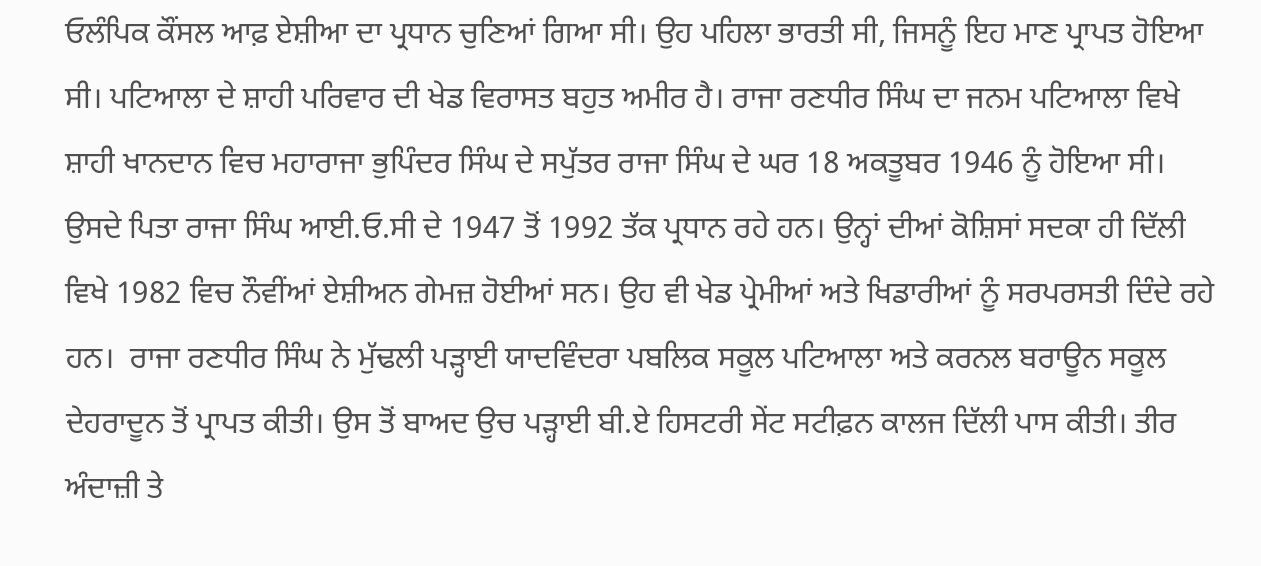ਓਲੰਪਿਕ ਕੌਂਸਲ ਆਫ਼ ਏਸ਼ੀਆ ਦਾ ਪ੍ਰਧਾਨ ਚੁਣਿਆਂ ਗਿਆ ਸੀ। ਉਹ ਪਹਿਲਾ ਭਾਰਤੀ ਸੀ, ਜਿਸਨੂੰ ਇਹ ਮਾਣ ਪ੍ਰਾਪਤ ਹੋਇਆ ਸੀ। ਪਟਿਆਲਾ ਦੇ ਸ਼ਾਹੀ ਪਰਿਵਾਰ ਦੀ ਖੇਡ ਵਿਰਾਸਤ ਬਹੁਤ ਅਮੀਰ ਹੈ। ਰਾਜਾ ਰਣਧੀਰ ਸਿੰਘ ਦਾ ਜਨਮ ਪਟਿਆਲਾ ਵਿਖੇ ਸ਼ਾਹੀ ਖਾਨਦਾਨ ਵਿਚ ਮਹਾਰਾਜਾ ਭੁਪਿੰਦਰ ਸਿੰਘ ਦੇ ਸਪੁੱਤਰ ਰਾਜਾ ਸਿੰਘ ਦੇ ਘਰ 18 ਅਕਤੂਬਰ 1946 ਨੂੰ ਹੋਇਆ ਸੀ। ਉਸਦੇ ਪਿਤਾ ਰਾਜਾ ਸਿੰਘ ਆਈ.ਓ.ਸੀ ਦੇ 1947 ਤੋਂ 1992 ਤੱਕ ਪ੍ਰਧਾਨ ਰਹੇ ਹਨ। ਉਨ੍ਹਾਂ ਦੀਆਂ ਕੋਸ਼ਿਸਾਂ ਸਦਕਾ ਹੀ ਦਿੱਲੀ ਵਿਖੇ 1982 ਵਿਚ ਨੌਵੀਂਆਂ ਏਸ਼ੀਅਨ ਗੇਮਜ਼ ਹੋਈਆਂ ਸਨ। ਉਹ ਵੀ ਖੇਡ ਪ੍ਰੇਮੀਆਂ ਅਤੇ ਖਿਡਾਰੀਆਂ ਨੂੰ ਸਰਪਰਸਤੀ ਦਿੰਦੇ ਰਹੇ ਹਨ।  ਰਾਜਾ ਰਣਧੀਰ ਸਿੰਘ ਨੇ ਮੁੱਢਲੀ ਪੜ੍ਹਾਈ ਯਾਦਵਿੰਦਰਾ ਪਬਲਿਕ ਸਕੂਲ ਪਟਿਆਲਾ ਅਤੇ ਕਰਨਲ ਬਰਾਊਨ ਸਕੂਲ ਦੇਹਰਾਦੂਨ ਤੋਂ ਪ੍ਰਾਪਤ ਕੀਤੀ। ਉਸ ਤੋਂ ਬਾਅਦ ਉਚ ਪੜ੍ਹਾਈ ਬੀ.ਏ ਹਿਸਟਰੀ ਸੇਂਟ ਸਟੀਫ਼ਨ ਕਾਲਜ ਦਿੱਲੀ ਪਾਸ ਕੀਤੀ। ਤੀਰ ਅੰਦਾਜ਼ੀ ਤੇ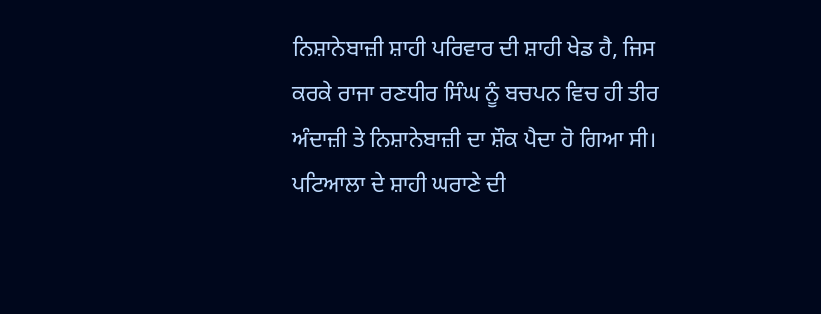ਨਿਸ਼ਾਨੇਬਾਜ਼ੀ ਸ਼ਾਹੀ ਪਰਿਵਾਰ ਦੀ ਸ਼ਾਹੀ ਖੇਡ ਹੈ, ਜਿਸ ਕਰਕੇ ਰਾਜਾ ਰਣਧੀਰ ਸਿੰਘ ਨੂੰ ਬਚਪਨ ਵਿਚ ਹੀ ਤੀਰ ਅੰਦਾਜ਼ੀ ਤੇ ਨਿਸ਼ਾਨੇਬਾਜ਼ੀ ਦਾ ਸ਼ੌਕ ਪੈਦਾ ਹੋ ਗਿਆ ਸੀ। ਪਟਿਆਲਾ ਦੇ ਸ਼ਾਹੀ ਘਰਾਣੇ ਦੀ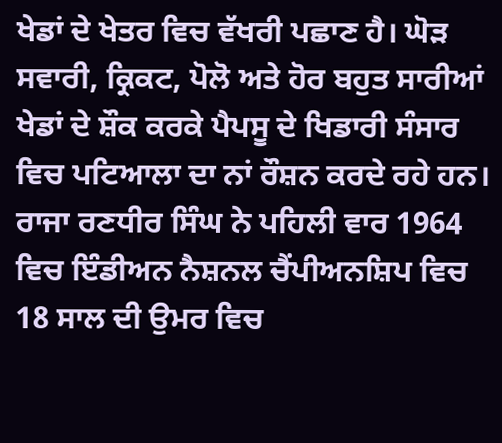ਖੇਡਾਂ ਦੇ ਖੇਤਰ ਵਿਚ ਵੱਖਰੀ ਪਛਾਣ ਹੈ। ਘੋੜ ਸਵਾਰੀ, ਕ੍ਰਿਕਟ, ਪੋਲੋ ਅਤੇ ਹੋਰ ਬਹੁਤ ਸਾਰੀਆਂ ਖੇਡਾਂ ਦੇ ਸ਼ੌਕ ਕਰਕੇ ਪੈਪਸੂ ਦੇ ਖਿਡਾਰੀ ਸੰਸਾਰ ਵਿਚ ਪਟਿਆਲਾ ਦਾ ਨਾਂ ਰੌਸ਼ਨ ਕਰਦੇ ਰਹੇ ਹਨ। ਰਾਜਾ ਰਣਧੀਰ ਸਿੰਘ ਨੇ ਪਹਿਲੀ ਵਾਰ 1964 ਵਿਚ ਇੰਡੀਅਨ ਨੈਸ਼ਨਲ ਚੈਂਪੀਅਨਸ਼ਿਪ ਵਿਚ 18 ਸਾਲ ਦੀ ਉਮਰ ਵਿਚ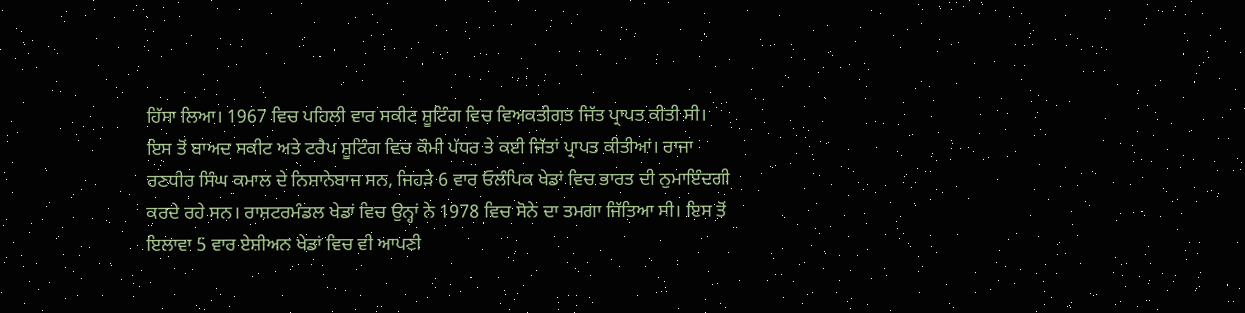ਹਿੱਸਾ ਲਿਆ। 1967 ਵਿਚ ਪਹਿਲੀ ਵਾਰ ਸਕੀਟ ਸ਼ੂਟਿੰਗ ਵਿਚ ਵਿਅਕਤੀਗਤ ਜਿੱਤ ਪ੍ਰਾਪਤ ਕੀਤੀ ਸੀ। ਇਸ ਤੋਂ ਬਾਅਦ ਸਕੀਟ ਅਤੇ ਟਰੈਪ ਸ਼ੂਟਿੰਗ ਵਿਚ ਕੌਮੀ ਪੱਧਰ ਤੇ ਕਈ ਜਿੱਤਾਂ ਪ੍ਰਾਪਤ ਕੀਤੀਆਂ। ਰਾਜਾ ਰਣਧੀਰ ਸਿੰਘ ਕਮਾਲ ਦੇ ਨਿਸ਼ਾਨੇਬਾਜ ਸਨ, ਜਿਹੜੇ 6 ਵਾਰ ਓਲੰਪਿਕ ਖੇਡਾਂ ਵਿਚ ਭਾਰਤ ਦੀ ਨੁਮਾਇੰਦਗੀ ਕਰਦੇ ਰਹੇ ਸਨ। ਰਾਸ਼ਟਰਮੰਡਲ ਖੇਡਾਂ ਵਿਚ ਉਨ੍ਹਾਂ ਨੇ 1978 ਵਿਚ ਸੋਨੇ ਦਾ ਤਮਗਾ ਜਿੱਤਿਆ ਸੀ। ਇਸ ਤੋਂ ਇਲਾਵਾ 5 ਵਾਰ ਏਸ਼ੀਅਨ ਖੇਡਾਂ ਵਿਚ ਵੀ ਆਪਣੀ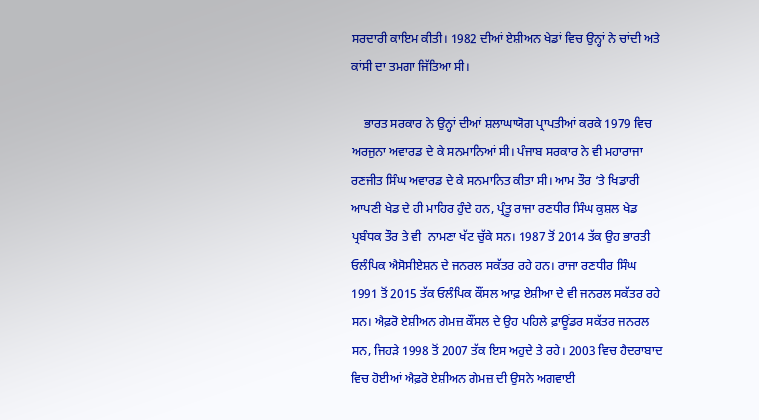ਸਰਦਾਰੀ ਕਾਇਮ ਕੀਤੀ। 1982 ਦੀਆਂ ਏਸ਼ੀਅਨ ਖੇਡਾਂ ਵਿਚ ਉਨ੍ਹਾਂ ਨੇ ਚਾਂਦੀ ਅਤੇ ਕਾਂਸੀ ਦਾ ਤਮਗਾ ਜਿੱਤਿਆ ਸੀ।

    ਭਾਰਤ ਸਰਕਾਰ ਨੇ ਉਨ੍ਹਾਂ ਦੀਆਂ ਸ਼ਲਾਘਾਯੋਗ ਪ੍ਰਾਪਤੀਆਂ ਕਰਕੇ 1979 ਵਿਚ ਅਰਜੁਨਾ ਅਵਾਰਡ ਦੇ ਕੇ ਸਨਮਾਨਿਆਂ ਸੀ। ਪੰਜਾਬ ਸਰਕਾਰ ਨੇ ਵੀ ਮਹਾਰਾਜਾ ਰਣਜੀਤ ਸਿੰਘ ਅਵਾਰਡ ਦੇ ਕੇ ਸਨਮਾਨਿਤ ਕੀਤਾ ਸੀ। ਆਮ ਤੌਰ ‘ਤੇ ਖਿਡਾਰੀ ਆਪਣੀ ਖੇਡ ਦੇ ਹੀ ਮਾਹਿਰ ਹੁੰਦੇ ਹਨ, ਪ੍ਰੰਤੂ ਰਾਜਾ ਰਣਧੀਰ ਸਿੰਘ ਕੁਸ਼ਲ ਖੇਡ ਪ੍ਰਬੰਧਕ ਤੌਰ ਤੇ ਵੀ  ਨਾਮਣਾ ਖੱਟ ਚੁੱਕੇ ਸਨ। 1987 ਤੋਂ 2014 ਤੱਕ ਉਹ ਭਾਰਤੀ ਓਲੰਪਿਕ ਐਸੋਸੀਏਸ਼ਨ ਦੇ ਜਨਰਲ ਸਕੱਤਰ ਰਹੇ ਹਨ। ਰਾਜਾ ਰਣਧੀਰ ਸਿੰਘ 1991 ਤੋਂ 2015 ਤੱਕ ਓਲੰਪਿਕ ਕੌਂਸਲ ਆਫ਼ ਏਸ਼ੀਆ ਦੇ ਵੀ ਜਨਰਲ ਸਕੱਤਰ ਰਹੇ ਸਨ। ਐਫ਼ਰੋ ਏਸ਼ੀਅਨ ਗੇਮਜ਼ ਕੌਂਸਲ ਦੇ ਉਹ ਪਹਿਲੇ ਫ਼ਾਊਂਡਰ ਸਕੱਤਰ ਜਨਰਲ ਸਨ, ਜਿਹੜੇ 1998 ਤੋਂ 2007 ਤੱਕ ਇਸ ਅਹੁਦੇ ਤੇ ਰਹੇ। 2003 ਵਿਚ ਹੈਦਰਾਬਾਦ ਵਿਚ ਹੋਈਆਂ ਐਫ਼ਰੋ ਏਸ਼ੀਅਨ ਗੇਮਜ਼ ਦੀ ਉਸਨੇ ਅਗਵਾਈ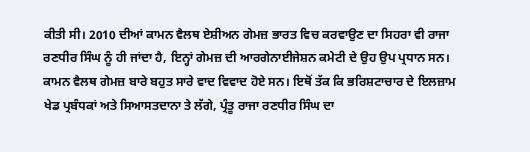ਕੀਤੀ ਸੀ। 2010 ਦੀਆਂ ਕਾਮਨ ਵੈਲਥ ਏਸ਼ੀਅਨ ਗੇਮਜ਼ ਭਾਰਤ ਵਿਚ ਕਰਵਾਉਣ ਦਾ ਸਿਹਰਾ ਵੀ ਰਾਜਾ ਰਣਧੀਰ ਸਿੰਘ ਨੂੰ ਹੀ ਜਾਂਦਾ ਹੈ, ਇਨ੍ਹਾਂ ਗੇਮਜ਼ ਦੀ ਆਰਗੇਨਾਈਜੇਸ਼ਨ ਕਮੇਟੀ ਦੇ ਉਹ ਉਪ ਪ੍ਰਧਾਨ ਸਨ। ਕਾਮਨ ਵੈਲਥ ਗੇਮਜ਼ ਬਾਰੇ ਬਹੁਤ ਸਾਰੇ ਵਾਦ ਵਿਵਾਦ ਹੋਏ ਸਨ। ਇਥੋਂ ਤੱਕ ਕਿ ਭਰਿਸ਼ਟਾਚਾਰ ਦੇ ਇਲਜ਼ਾਮ ਖੇਡ ਪ੍ਰਬੰਧਕਾਂ ਅਤੇ ਸਿਆਸਤਦਾਨਾ ਤੇ ਲੱਗੇ, ਪ੍ਰੰਤੂ ਰਾਜਾ ਰਣਧੀਰ ਸਿੰਘ ਦਾ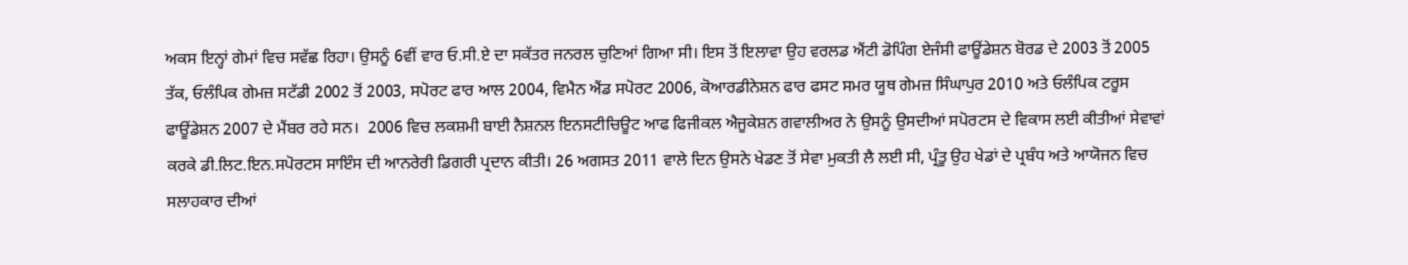ਅਕਸ ਇਨ੍ਹਾਂ ਗੇਮਾਂ ਵਿਚ ਸਵੱਛ ਰਿਹਾ। ਉਸਨੂੰ 6ਵੀਂ ਵਾਰ ਓ.ਸੀ.ਏ ਦਾ ਸਕੱਤਰ ਜਨਰਲ ਚੁਣਿਆਂ ਗਿਆ ਸੀ। ਇਸ ਤੋਂ ਇਲਾਵਾ ਉਹ ਵਰਲਡ ਐਂਟੀ ਡੋਪਿੰਗ ਏਜੰਸੀ ਫਾਊਂਡੇਸ਼ਨ ਬੋਰਡ ਦੇ 2003 ਤੋਂ 2005 ਤੱਕ, ਓਲੰਪਿਕ ਗੇਮਜ਼ ਸਟੱਡੀ 2002 ਤੋਂ 2003, ਸਪੋਰਟ ਫਾਰ ਆਲ 2004, ਵਿਮੈਨ ਐਂਡ ਸਪੋਰਟ 2006, ਕੋਆਰਡੀਨੇਸ਼ਨ ਫਾਰ ਫਸਟ ਸਮਰ ਯੂਥ ਗੇਮਜ਼ ਸਿੰਘਾਪੁਰ 2010 ਅਤੇ ਓਲੰਪਿਕ ਟਰੂਸ ਫਾਊਂਡੇਸ਼ਨ 2007 ਦੇ ਮੈਂਬਰ ਰਹੇ ਸਨ।  2006 ਵਿਚ ਲਕਸ਼ਮੀ ਬਾਈ ਨੈਸ਼ਨਲ ਇਨਸਟੀਚਿਊਟ ਆਫ ਫਿਜੀਕਲ ਐਜੂਕੇਸ਼ਨ ਗਵਾਲੀਅਰ ਨੇ ਉਸਨੂੰ ਉਸਦੀਆਂ ਸਪੋਰਟਸ ਦੇ ਵਿਕਾਸ ਲਈ ਕੀਤੀਆਂ ਸੇਵਾਵਾਂ ਕਰਕੇ ਡੀ.ਲਿਟ.ਇਨ.ਸਪੋਰਟਸ ਸਾਇੰਸ ਦੀ ਆਨਰੇਰੀ ਡਿਗਰੀ ਪ੍ਰਦਾਨ ਕੀਤੀ। 26 ਅਗਸਤ 2011 ਵਾਲੇ ਦਿਨ ਉਸਨੇ ਖੇਡਣ ਤੋਂ ਸੇਵਾ ਮੁਕਤੀ ਲੈ ਲਈ ਸੀ, ਪ੍ਰੰਤੂ ਉਹ ਖੇਡਾਂ ਦੇ ਪ੍ਰਬੰਧ ਅਤੇ ਆਯੋਜਨ ਵਿਚ ਸਲਾਹਕਾਰ ਦੀਆਂ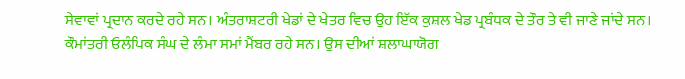ਸੇਵਾਵਾਂ ਪ੍ਰਦਾਨ ਕਰਦੇ ਰਹੇ ਸਨ। ਅੰਤਰਾਸ਼ਟਰੀ ਖੇਡਾਂ ਦੇ ਖੇਤਰ ਵਿਚ ਉਹ ਇੱਕ ਕੁਸ਼ਲ ਖੇਡ ਪ੍ਰਬੰਧਕ ਦੇ ਤੌਰ ਤੇ ਵੀ ਜਾਣੇ ਜਾਂਦੇ ਸਨ। ਕੌਮਾਂਤਰੀ ਓਲੰਪਿਕ ਸੰਘ ਦੇ ਲੰਮਾ ਸਮਾਂ ਮੈਂਬਰ ਰਹੇ ਸਨ। ਉਸ ਦੀਆਂ ਸ਼ਲਾਘਾਯੋਗ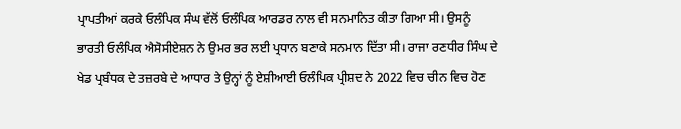ਪ੍ਰਾਪਤੀਆਂ ਕਰਕੇ ਓਲੰਪਿਕ ਸੰਘ ਵੱਲੋਂ ਓਲੰਪਿਕ ਆਰਡਰ ਨਾਲ ਵੀ ਸਨਮਾਨਿਤ ਕੀਤਾ ਗਿਆ ਸੀ। ਉਸਨੂੰ ਭਾਰਤੀ ਓਲੰਪਿਕ ਐਸੋਸੀਏਸ਼ਨ ਨੇ ਉਮਰ ਭਰ ਲਈ ਪ੍ਰਧਾਨ ਬਣਾਕੇ ਸਨਮਾਨ ਦਿੱਤਾ ਸੀ। ਰਾਜਾ ਰਣਧੀਰ ਸਿੰਘ ਦੇ ਖੇਡ ਪ੍ਰਬੰਧਕ ਦੇ ਤਜ਼ਰਬੇ ਦੇ ਆਧਾਰ ਤੇ ਉਨ੍ਹਾਂ ਨੂੰ ਏਸ਼ੀਆਈ ਓਲੰਪਿਕ ਪ੍ਰੀਸ਼ਦ ਨੇ 2022 ਵਿਚ ਚੀਨ ਵਿਚ ਹੋਣ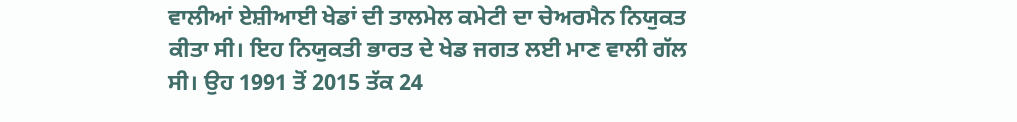ਵਾਲੀਆਂ ਏਸ਼ੀਆਈ ਖੇਡਾਂ ਦੀ ਤਾਲਮੇਲ ਕਮੇਟੀ ਦਾ ਚੇਅਰਮੈਨ ਨਿਯੁਕਤ ਕੀਤਾ ਸੀ। ਇਹ ਨਿਯੁਕਤੀ ਭਾਰਤ ਦੇ ਖੇਡ ਜਗਤ ਲਈ ਮਾਣ ਵਾਲੀ ਗੱਲ ਸੀ। ਉਹ 1991 ਤੋਂ 2015 ਤੱਕ 24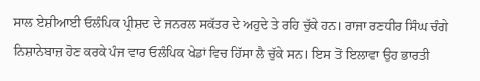ਸਾਲ ਏਸ਼ੀਆਈ ਓਲੰਪਿਕ ਪ੍ਰੀਸ਼ਦ ਦੇ ਜਨਰਲ ਸਕੱਤਰ ਦੇ ਅਹੁਦੇ ਤੇ ਰਹਿ ਚੁੱਕੇ ਹਨ। ਰਾਜਾ ਰਣਧੀਰ ਸਿੰਘ ਚੰਗੇ ਨਿਸ਼ਾਨੇਬਾਜ਼ ਹੋਣ ਕਰਕੇ ਪੰਜ ਵਾਰ ਓਲੰਪਿਕ ਖੇਡਾਂ ਵਿਚ ਹਿੱਸਾ ਲੈ ਚੁੱਕੇ ਸਨ। ਇਸ ਤੋਂ ਇਲਾਵਾ ਉਹ ਭਾਰਤੀ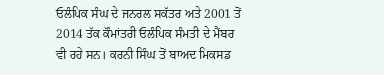ਓਲੰਪਿਕ ਸੰਘ ਦੇ ਜਨਰਲ ਸਕੱਤਰ ਅਤੇ 2001 ਤੋਂ 2014 ਤੱਕ ਕੌਮਾਂਤਰੀ ਓਲੰਪਿਕ ਸੰਮਤੀ ਦੇ ਮੈਂਬਰ ਵੀ ਰਹੇ ਸਨ। ਕਰਨੀ ਸਿੰਘ ਤੋਂ ਬਾਅਦ ਮਿਕਸਡ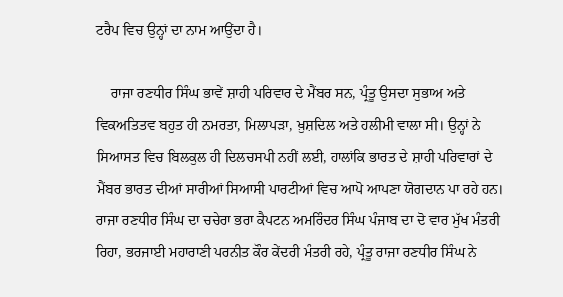ਟਰੈਪ ਵਿਚ ਉਨ੍ਹਾਂ ਦਾ ਨਾਮ ਆਉਂਦਾ ਹੈ।

    ਰਾਜਾ ਰਣਧੀਰ ਸਿੰਘ ਭਾਵੇਂ ਸ਼ਾਹੀ ਪਰਿਵਾਰ ਦੇ ਮੈਂਬਰ ਸਨ, ਪ੍ਰੰਤੂ ਉਸਦਾ ਸੁਭਾਅ ਅਤੇ ਵਿਕਅਤਿਤਵ ਬਹੁਤ ਹੀ ਨਮਰਤਾ, ਮਿਲਾਪੜਾ, ਖ਼ੁਸ਼ਦਿਲ ਅਤੇ ਹਲੀਮੀ ਵਾਲਾ ਸੀ। ਉਨ੍ਹਾਂ ਨੇ ਸਿਆਸਤ ਵਿਚ ਬਿਲਕੁਲ ਹੀ ਦਿਲਚਸਪੀ ਨਹੀਂ ਲਈ, ਹਾਲਾਂਕਿ ਭਾਰਤ ਦੇ ਸ਼ਾਹੀ ਪਰਿਵਾਰਾਂ ਦੇ ਮੈਂਬਰ ਭਾਰਤ ਦੀਆਂ ਸਾਰੀਆਂ ਸਿਆਸੀ ਪਾਰਟੀਆਂ ਵਿਚ ਆਪੋ ਆਪਣਾ ਯੋਗਦਾਨ ਪਾ ਰਹੇ ਹਨ। ਰਾਜਾ ਰਣਧੀਰ ਸਿੰਘ ਦਾ ਚਚੇਰਾ ਭਰਾ ਕੈਪਟਨ ਅਮਰਿੰਦਰ ਸਿੰਘ ਪੰਜਾਬ ਦਾ ਦੋ ਵਾਰ ਮੁੱਖ ਮੰਤਰੀ ਰਿਹਾ, ਭਰਜਾਈ ਮਹਾਰਾਣੀ ਪਰਨੀਤ ਕੌਰ ਕੇਂਦਰੀ ਮੰਤਰੀ ਰਹੇ, ਪ੍ਰੰਤੂ ਰਾਜਾ ਰਣਧੀਰ ਸਿੰਘ ਨੇ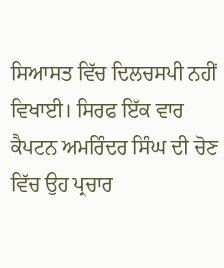ਸਿਆਸਤ ਵਿੱਚ ਦਿਲਚਸਪੀ ਨਹੀਂ ਵਿਖਾਈ। ਸਿਰਫ ਇੱਕ ਵਾਰ ਕੈਪਟਨ ਅਮਰਿੰਦਰ ਸਿੰਘ ਦੀ ਚੋਣ ਵਿੱਚ ਉਹ ਪ੍ਰਚਾਰ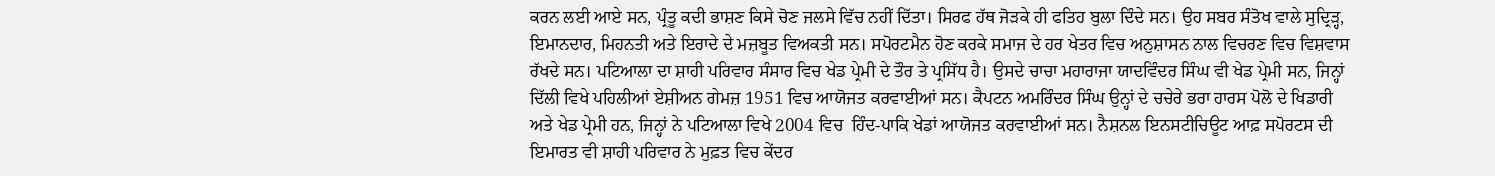ਕਰਨ ਲਈ ਆਏ ਸਨ, ਪ੍ਰੰਤੂ ਕਦੀ ਭਾਸ਼ਣ ਕਿਸੇ ਚੋਣ ਜਲਸੇ ਵਿੱਚ ਨਹੀਂ ਦਿੱਤਾ। ਸਿਰਫ ਹੱਥ ਜੋੜਕੇ ਹੀ ਫਤਿਹ ਬੁਲਾ ਦਿੰਦੇ ਸਨ। ਉਹ ਸਬਰ ਸੰਤੋਖ ਵਾਲੇ ਸੁਦ੍ਰਿੜ੍ਹ, ਇਮਾਨਦਾਰ, ਮਿਹਨਤੀ ਅਤੇ ਇਰਾਦੇ ਦੇ ਮਜ਼ਬੂਤ ਵਿਅਕਤੀ ਸਨ। ਸਪੋਰਟਮੈਨ ਹੋਣ ਕਰਕੇ ਸਮਾਜ ਦੇ ਹਰ ਖੇਤਰ ਵਿਚ ਅਨੁਸ਼ਾਸਨ ਨਾਲ ਵਿਚਰਣ ਵਿਚ ਵਿਸ਼ਵਾਸ ਰੱਖਦੇ ਸਨ। ਪਟਿਆਲਾ ਦਾ ਸ਼ਾਹੀ ਪਰਿਵਾਰ ਸੰਸਾਰ ਵਿਚ ਖੇਡ ਪ੍ਰੇਮੀ ਦੇ ਤੌਰ ਤੇ ਪ੍ਰਸਿੱਧ ਹੈ। ਉਸਦੇ ਚਾਚਾ ਮਹਾਰਾਜਾ ਯਾਦਵਿੰਦਰ ਸਿੰਘ ਵੀ ਖੇਡ ਪ੍ਰੇਮੀ ਸਨ, ਜਿਨ੍ਹਾਂ ਦਿੱਲੀ ਵਿਖੇ ਪਹਿਲੀਆਂ ਏਸ਼ੀਅਨ ਗੇਮਜ਼ 1951 ਵਿਚ ਆਯੋਜਤ ਕਰਵਾਈਆਂ ਸਨ। ਕੈਪਟਨ ਅਮਰਿੰਦਰ ਸਿੰਘ ਉਨ੍ਹਾਂ ਦੇ ਚਚੇਰੇ ਭਰਾ ਹਾਰਸ ਪੋਲੋ ਦੇ ਖਿਡਾਰੀ ਅਤੇ ਖੇਡ ਪ੍ਰੇਮੀ ਹਨ, ਜਿਨ੍ਹਾਂ ਨੇ ਪਟਿਆਲਾ ਵਿਖੇ 2004 ਵਿਚ  ਹਿੰਦ-ਪਾਕਿ ਖੇਡਾਂ ਆਯੋਜਤ ਕਰਵਾਈਆਂ ਸਨ। ਨੈਸ਼ਨਲ ਇਨਸਟੀਚਿਊਟ ਆਫ਼ ਸਪੋਰਟਸ ਦੀ ਇਮਾਰਤ ਵੀ ਸ਼ਾਹੀ ਪਰਿਵਾਰ ਨੇ ਮੁਫ਼ਤ ਵਿਚ ਕੇਂਦਰ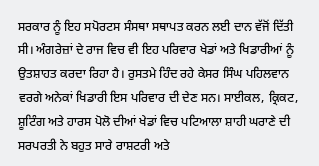ਸਰਕਾਰ ਨੂੰ ਇਹ ਸਪੋਰਟਸ ਸੰਸਥਾ ਸਥਾਪਤ ਕਰਨ ਲਈ ਦਾਨ ਵੱਜੋਂ ਦਿੱਤੀ ਸੀ। ਅੰਗਰੇਜ਼ਾਂ ਦੇ ਰਾਜ ਵਿਚ ਵੀ ਇਹ ਪਰਿਵਾਰ ਖੇਡਾਂ ਅਤੇ ਖਿਡਾਰੀਆਂ ਨੂੰ ਉਤਸ਼ਾਹਤ ਕਰਦਾ ਰਿਹਾ ਹੈ। ਰੁਸਤਮੇ ਹਿੰਦ ਰਹੇ ਕੇਸਰ ਸਿੰਘ ਪਹਿਲਵਾਨ ਵਰਗੇ ਅਨੇਕਾਂ ਖਿਡਾਰੀ ਇਸ ਪਰਿਵਾਰ ਦੀ ਦੇਣ ਸਨ। ਸਾਈਕਲ, ਕ੍ਰਿਕਟ, ਸ਼ੂਟਿੰਗ ਅਤੇ ਹਾਰਸ ਪੋਲੋ ਦੀਆਂ ਖੇਡਾਂ ਵਿਚ ਪਟਿਆਲਾ ਸ਼ਾਹੀ ਘਰਾਣੇ ਦੀ ਸਰਪਰਤੀ ਨੇ ਬਹੁਤ ਸਾਰੇ ਰਾਸ਼ਟਰੀ ਅਤੇ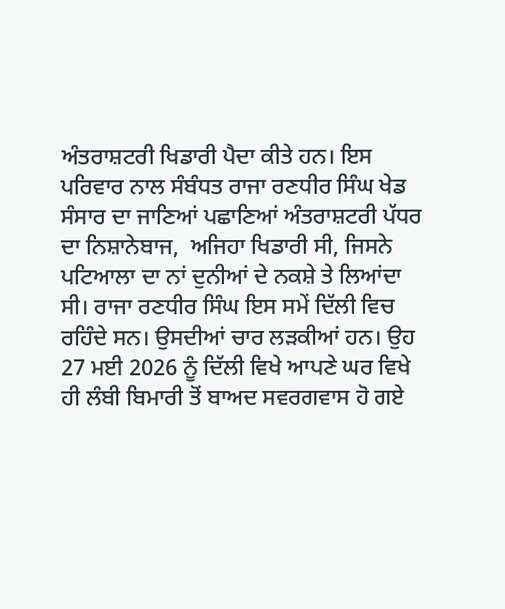ਅੰਤਰਾਸ਼ਟਰੀ ਖਿਡਾਰੀ ਪੈਦਾ ਕੀਤੇ ਹਨ। ਇਸ ਪਰਿਵਾਰ ਨਾਲ ਸੰਬੰਧਤ ਰਾਜਾ ਰਣਧੀਰ ਸਿੰਘ ਖੇਡ ਸੰਸਾਰ ਦਾ ਜਾਣਿਆਂ ਪਛਾਣਿਆਂ ਅੰਤਰਾਸ਼ਟਰੀ ਪੱਧਰ ਦਾ ਨਿਸ਼ਾਨੇਬਾਜ,  ਅਜਿਹਾ ਖਿਡਾਰੀ ਸੀ, ਜਿਸਨੇ ਪਟਿਆਲਾ ਦਾ ਨਾਂ ਦੁਨੀਆਂ ਦੇ ਨਕਸ਼ੇ ਤੇ ਲਿਆਂਦਾ ਸੀ। ਰਾਜਾ ਰਣਧੀਰ ਸਿੰਘ ਇਸ ਸਮੇਂ ਦਿੱਲੀ ਵਿਚ ਰਹਿੰਦੇ ਸਨ। ਉਸਦੀਆਂ ਚਾਰ ਲੜਕੀਆਂ ਹਨ। ਉਹ 27 ਮਈ 2026 ਨੂੰ ਦਿੱਲੀ ਵਿਖੇ ਆਪਣੇ ਘਰ ਵਿਖੇ ਹੀ ਲੰਬੀ ਬਿਮਾਰੀ ਤੋਂ ਬਾਅਦ ਸਵਰਗਵਾਸ ਹੋ ਗਏ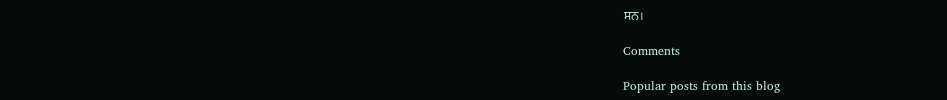ਸਨ।

Comments

Popular posts from this blog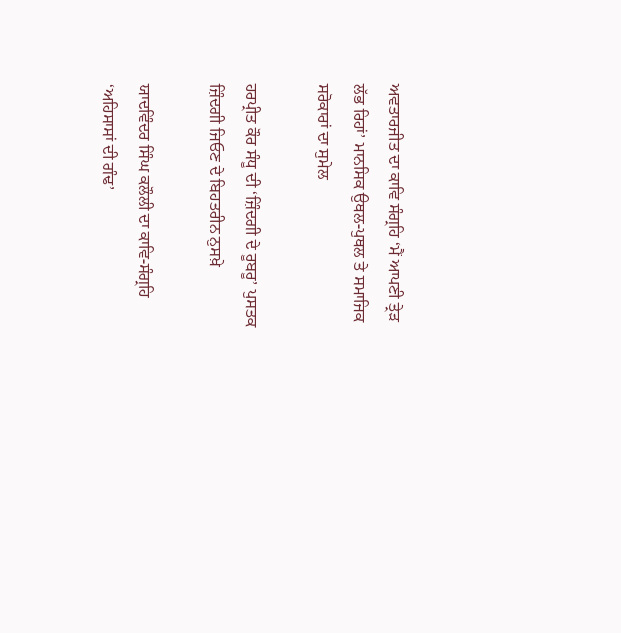ਅਵਤਾਰਜੀਤ ਦਾ ਕਾਵਿ ਸੰਗ੍ਰਹਿ ‘ਮੈਂ ਆਪਣੀ ਤ੍ਰੇੜ ਲੱਭ ਰਿਹਾਂ’ ਮਾਨਸਿਕ ਉਥਲ-ਪੁਥਲ ਤੇ ਸਮਾਜਿਕ ਸਰੋਕਾਰਾਂ ਦਾ ਸੁਮੇਲ

ਹਰਪ੍ਰੀਤ ਕੌਰ ਸੰਧੂ ਦੀ ‘ਜ਼ਿੰਦਗੀ ਦੇ ਰੂਬਰੂ’ ਪੁਸਤਕ ਜ਼ਿੰਦਗੀ ਜਿਓਣ ਦੇ ਬਿਹਤਰੀਨ ਨੁਸਖ਼ੇ

ਯਾਦਵਿੰਦਰ ਸਿੰਘ ਕਲੌਲੀ ਦਾ ਕਾਵਿ-ਸੰਗ੍ਰਹਿ ‘ਅਹਿਸਾਸਾਂ ਦੀ ਗੰਢ’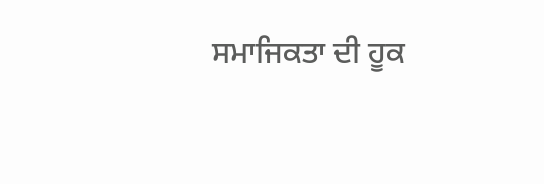ਸਮਾਜਿਕਤਾ ਦੀ ਹੂਕ